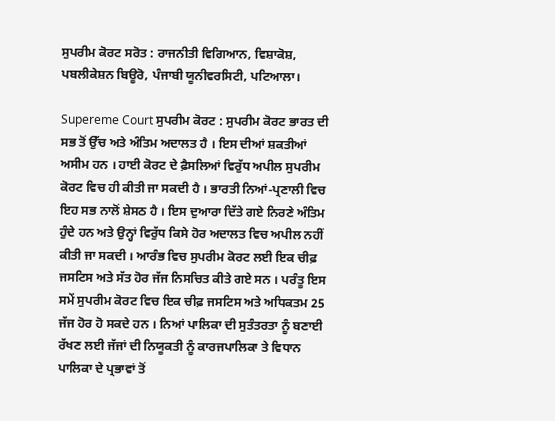ਸੁਪਰੀਮ ਕੋਰਟ ਸਰੋਤ : ਰਾਜਨੀਤੀ ਵਿਗਿਆਨ, ਵਿਸ਼ਾਕੋਸ਼, ਪਬਲੀਕੇਸ਼ਨ ਬਿਊਰੋ, ਪੰਜਾਬੀ ਯੂਨੀਵਰਸਿਟੀ, ਪਟਿਆਲਾ।

Supereme Court ਸੁਪਰੀਮ ਕੋਰਟ : ਸੁਪਰੀਮ ਕੋਰਟ ਭਾਰਤ ਦੀ ਸਭ ਤੋਂ ਉੱਚ ਅਤੇ ਅੰਤਿਮ ਅਦਾਲਤ ਹੈ । ਇਸ ਦੀਆਂ ਸ਼ਕਤੀਆਂ ਅਸੀਮ ਹਨ । ਹਾਈ ਕੋਰਟ ਦੇ ਫ਼ੈਸਲਿਆਂ ਵਿਰੁੱਧ ਅਪੀਲ ਸੁਪਰੀਮ ਕੋਰਟ ਵਿਚ ਹੀ ਕੀਤੀ ਜਾ ਸਕਦੀ ਹੈ । ਭਾਰਤੀ ਨਿਆਂ-ਪ੍ਰਣਾਲੀ ਵਿਚ ਇਹ ਸਭ ਨਾਲੋਂ ਸ਼ੇਸਠ ਹੈ । ਇਸ ਦੁਆਰਾ ਦਿੱਤੇ ਗਏ ਨਿਰਣੇ ਅੰਤਿਮ ਹੁੰਦੇ ਹਨ ਅਤੇ ਉਨ੍ਹਾਂ ਵਿਰੁੱਧ ਕਿਸੇ ਹੋਰ ਅਦਾਲਤ ਵਿਚ ਅਪੀਲ ਨਹੀਂ ਕੀਤੀ ਜਾ ਸਕਦੀ । ਆਰੰਭ ਵਿਚ ਸੁਪਰੀਮ ਕੋਰਟ ਲਈ ਇਕ ਚੀਫ਼ ਜਸਟਿਸ ਅਤੇ ਸੱਤ ਹੋਰ ਜੱਜ ਨਿਸਚਿਤ ਕੀਤੇ ਗਏ ਸਨ । ਪਰੰਤੂ ਇਸ ਸਮੇਂ ਸੁਪਰੀਮ ਕੋਰਟ ਵਿਚ ਇਕ ਚੀਫ਼ ਜਸਟਿਸ ਅਤੇ ਅਧਿਕਤਮ 25 ਜੱਜ ਹੋਰ ਹੋ ਸਕਦੇ ਹਨ । ਨਿਆਂ ਪਾਲਿਕਾ ਦੀ ਸੁਤੰਤਰਤਾ ਨੂੰ ਬਣਾਈ ਰੱਖਣ ਲਈ ਜੱਜਾਂ ਦੀ ਨਿਯੂਕਤੀ ਨੂੰ ਕਾਰਜਪਾਲਿਕਾ ਤੇ ਵਿਧਾਨ ਪਾਲਿਕਾ ਦੇ ਪ੍ਰਭਾਵਾਂ ਤੋਂ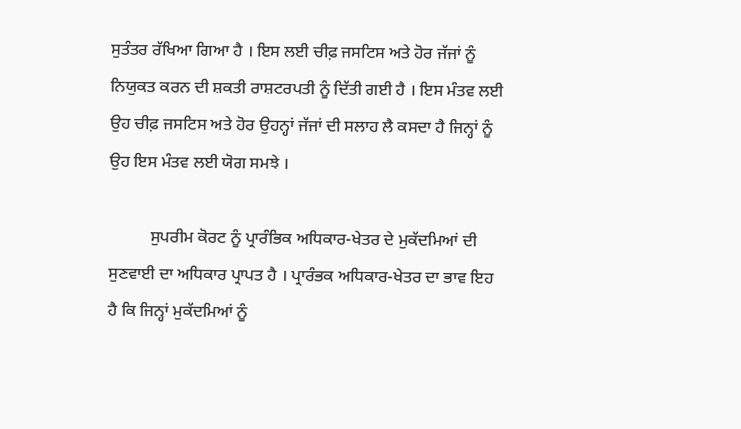ਸੁਤੰਤਰ ਰੱਖਿਆ ਗਿਆ ਹੈ । ਇਸ ਲਈ ਚੀਫ਼ ਜਸਟਿਸ ਅਤੇ ਹੋਰ ਜੱਜਾਂ ਨੂੰ ਨਿਯੁਕਤ ਕਰਨ ਦੀ ਸ਼ਕਤੀ ਰਾਸ਼ਟਰਪਤੀ ਨੂੰ ਦਿੱਤੀ ਗਈ ਹੈ । ਇਸ ਮੰਤਵ ਲਈ ਉਹ ਚੀਫ਼ ਜਸਟਿਸ ਅਤੇ ਹੋਰ ਉਹਨ੍ਹਾਂ ਜੱਜਾਂ ਦੀ ਸਲਾਹ ਲੈ ਕਸਦਾ ਹੈ ਜਿਨ੍ਹਾਂ ਨੂੰ ਉਹ ਇਸ ਮੰਤਵ ਲਈ ਯੋਗ ਸਮਝੇ ।

          ਸੁਪਰੀਮ ਕੋਰਟ ਨੂੰ ਪ੍ਰਾਰੰਭਿਕ ਅਧਿਕਾਰ-ਖੇਤਰ ਦੇ ਮੁਕੱਦਮਿਆਂ ਦੀ ਸੁਣਵਾਈ ਦਾ ਅਧਿਕਾਰ ਪ੍ਰਾਪਤ ਹੈ । ਪ੍ਰਾਰੰਭਕ ਅਧਿਕਾਰ-ਖੇਤਰ ਦਾ ਭਾਵ ਇਹ ਹੈ ਕਿ ਜਿਨ੍ਹਾਂ ਮੁਕੱਦਮਿਆਂ ਨੂੰ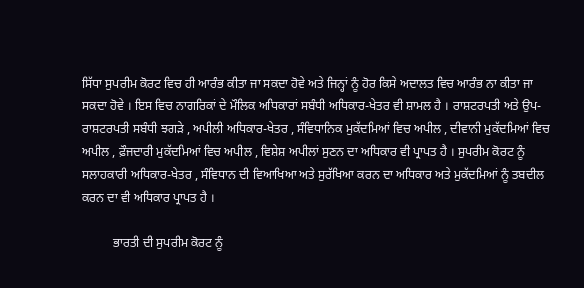ਸਿੱਧਾ ਸੁਪਰੀਮ ਕੋਰਟ ਵਿਚ ਹੀ ਆਰੰਭ ਕੀਤਾ ਜਾ ਸਕਦਾ ਹੋਵੇ ਅਤੇ ਜਿਨ੍ਹਾਂ ਨੂੰ ਹੋਰ ਕਿਸੇ ਅਦਾਲਤ ਵਿਚ ਆਰੰਭ ਨਾ ਕੀਤਾ ਜਾ ਸਕਦਾ ਹੋਵੇ । ਇਸ ਵਿਚ ਨਾਗਰਿਕਾਂ ਦੇ ਮੌਲਿਕ ਅਧਿਕਾਰਾਂ ਸਬੰਧੀ ਅਧਿਕਾਰ-ਖੇਤਰ ਵੀ ਸ਼ਾਮਲ ਹੈ । ਰਾਸ਼ਟਰਪਤੀ ਅਤੇ ਉਪ-ਰਾਸ਼ਟਰਪਤੀ ਸਬੰਧੀ ਝਗੜੇ , ਅਪੀਲੀ ਅਧਿਕਾਰ-ਖੇਤਰ , ਸੰਵਿਧਾਨਿਕ ਮੁਕੱਦਮਿਆਂ ਵਿਚ ਅਪੀਲ , ਦੀਵਾਨੀ ਮੁਕੱਦਮਿਆਂ ਵਿਚ ਅਪੀਲ , ਫ਼ੌਜਦਾਰੀ ਮੁਕੱਦਮਿਆਂ ਵਿਚ ਅਪੀਲ , ਵਿਸ਼ੇਸ਼ ਅਪੀਲਾਂ ਸੁਣਨ ਦਾ ਅਧਿਕਾਰ ਵੀ ਪ੍ਰਾਪਤ ਹੈ । ਸੁਪਰੀਮ ਕੋਰਟ ਨੂੰ ਸਲਾਹਕਾਰੀ ਅਧਿਕਾਰ-ਖੇਤਰ , ਸੰਵਿਧਾਨ ਦੀ ਵਿਆਖਿਆ ਅਤੇ ਸੁਰੱਖਿਆ ਕਰਨ ਦਾ ਅਧਿਕਾਰ ਅਤੇ ਮੁਕੱਦਮਿਆਂ ਨੂੰ ਤਬਦੀਲ ਕਰਨ ਦਾ ਵੀ ਅਧਿਕਾਰ ਪ੍ਰਾਪਤ ਹੈ ।

          ਭਾਰਤੀ ਦੀ ਸੁਪਰੀਮ ਕੋਰਟ ਨੂੰ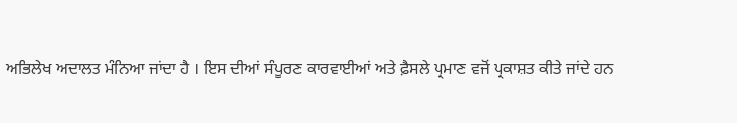ਅਭਿਲੇਖ ਅਦਾਲਤ ਮੰਨਿਆ ਜਾਂਦਾ ਹੈ । ਇਸ ਦੀਆਂ ਸੰਪੂਰਣ ਕਾਰਵਾਈਆਂ ਅਤੇ ਫ਼ੈਸਲੇ ਪ੍ਰਮਾਣ ਵਜੋਂ ਪ੍ਰਕਾਸ਼ਤ ਕੀਤੇ ਜਾਂਦੇ ਹਨ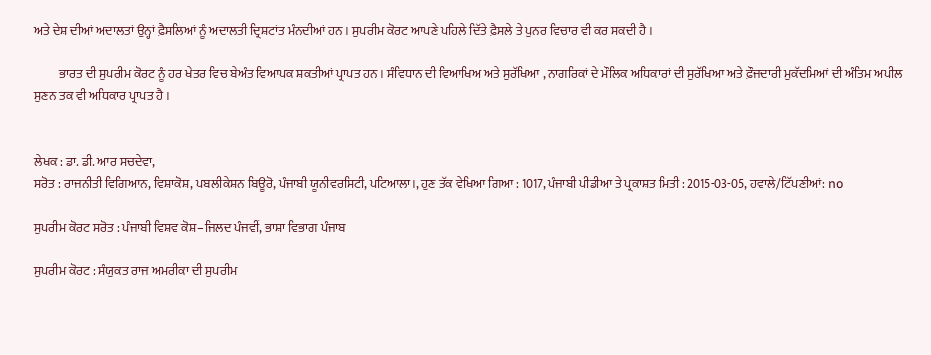ਅਤੇ ਦੇਸ਼ ਦੀਆਂ ਅਦਾਲਤਾਂ ਉਨ੍ਹਾਂ ਫ਼ੈਸਲਿਆਂ ਨੂੰ ਅਦਾਲਤੀ ਦ੍ਰਿਸ਼ਟਾਂਤ ਮੰਨਦੀਆਂ ਹਨ । ਸੁਪਰੀਮ ਕੋਰਟ ਆਪਣੇ ਪਹਿਲੇ ਦਿੱਤੇ ਫ਼ੈਸਲੇ ਤੇ ਪੁਨਰ ਵਿਚਾਰ ਵੀ ਕਰ ਸਕਦੀ ਹੈ ।

          ਭਾਰਤ ਦੀ ਸੁਪਰੀਮ ਕੋਰਟ ਨੂੰ ਹਰ ਖੇਤਰ ਵਿਚ ਬੇਅੰਤ ਵਿਆਪਕ ਸ਼ਕਤੀਆਂ ਪ੍ਰਾਪਤ ਹਨ । ਸੰਵਿਧਾਨ ਦੀ ਵਿਆਖਿਅ ਅਤੇ ਸੁਰੱਖਿਆ , ਨਾਗਰਿਕਾਂ ਦੇ ਮੌਲਿਕ ਅਧਿਕਾਰਾਂ ਦੀ ਸੁਰੱਖਿਆ ਅਤੇ ਫ਼ੌਜਦਾਰੀ ਮੁਕੱਦਮਿਆਂ ਦੀ ਅੰਤਿਮ ਅਪੀਲ ਸੁਣਨ ਤਕ ਵੀ ਅਧਿਕਾਰ ਪ੍ਰਾਪਤ ਹੈ ।


ਲੇਖਕ : ਡਾ. ਡੀ. ਆਰ ਸਚਦੇਵਾ,
ਸਰੋਤ : ਰਾਜਨੀਤੀ ਵਿਗਿਆਨ, ਵਿਸ਼ਾਕੋਸ਼, ਪਬਲੀਕੇਸ਼ਨ ਬਿਊਰੋ, ਪੰਜਾਬੀ ਯੂਨੀਵਰਸਿਟੀ, ਪਟਿਆਲਾ।, ਹੁਣ ਤੱਕ ਵੇਖਿਆ ਗਿਆ : 1017, ਪੰਜਾਬੀ ਪੀਡੀਆ ਤੇ ਪ੍ਰਕਾਸ਼ਤ ਮਿਤੀ : 2015-03-05, ਹਵਾਲੇ/ਟਿੱਪਣੀਆਂ: no

ਸੁਪਰੀਮ ਕੋਰਟ ਸਰੋਤ : ਪੰਜਾਬੀ ਵਿਸ਼ਵ ਕੋਸ਼–ਜਿਲਦ ਪੰਜਵੀਂ, ਭਾਸ਼ਾ ਵਿਭਾਗ ਪੰਜਾਬ

ਸੁਪਰੀਮ ਕੋਰਟ : ਸੰਯੁਕਤ ਰਾਜ ਅਮਰੀਕਾ ਦੀ ਸੁਪਰੀਮ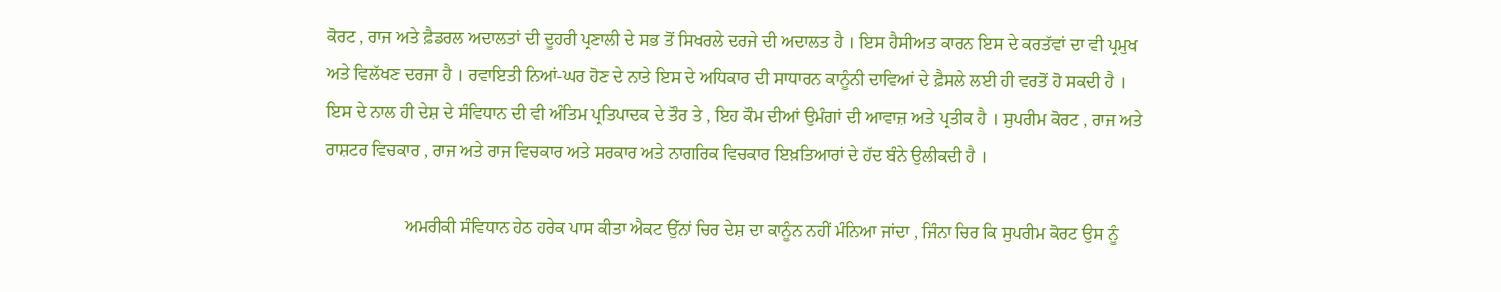ਕੋਰਟ , ਰਾਜ ਅਤੇ ਫ਼ੈਡਰਲ ਅਦਾਲਤਾਂ ਦੀ ਦੂਹਰੀ ਪ੍ਰਣਾਲੀ ਦੇ ਸਭ ਤੋਂ ਸਿਖਰਲੇ ਦਰਜੇ ਦੀ ਅਦਾਲਤ ਹੈ । ਇਸ ਹੈਸੀਅਤ ਕਾਰਨ ਇਸ ਦੇ ਕਰਤੱਵਾਂ ਦਾ ਵੀ ਪ੍ਰਮੁਖ ਅਤੇ ਵਿਲੱਖਣ ਦਰਜਾ ਹੈ । ਰਵਾਇਤੀ ਨਿਆਂ-ਘਰ ਹੋਣ ਦੇ ਨਾਤੇ ਇਸ ਦੇ ਅਧਿਕਾਰ ਦੀ ਸਾਧਾਰਨ ਕਾਨੂੰਨੀ ਦਾਵਿਆਂ ਦੇ ਫ਼ੈਸਲੇ ਲਈ ਹੀ ਵਰਤੋਂ ਹੋ ਸਕਦੀ ਹੈ । ਇਸ ਦੇ ਨਾਲ ਹੀ ਦੇਸ਼ ਦੇ ਸੰਵਿਧਾਨ ਦੀ ਵੀ ਅੰਤਿਮ ਪ੍ਰਤਿਪਾਦਕ ਦੇ ਤੌਰ ਤੇ , ਇਹ ਕੌਮ ਦੀਆਂ ਉਮੰਗਾਂ ਦੀ ਆਵਾਜ਼ ਅਤੇ ਪ੍ਰਤੀਕ ਹੈ । ਸੁਪਰੀਮ ਕੋਰਟ , ਰਾਜ ਅਤੇ ਰਾਸ਼ਟਰ ਵਿਚਕਾਰ , ਰਾਜ ਅਤੇ ਰਾਜ ਵਿਚਕਾਰ ਅਤੇ ਸਰਕਾਰ ਅਤੇ ਨਾਗਰਿਕ ਵਿਚਕਾਰ ਇਖ਼ਤਿਆਰਾਂ ਦੇ ਹੱਦ ਬੰਨੇ ਉਲੀਕਦੀ ਹੈ ।

                  ਅਮਰੀਕੀ ਸੰਵਿਧਾਨ ਹੇਠ ਹਰੇਕ ਪਾਸ ਕੀਤਾ ਐਕਟ ਉੱਨਾਂ ਚਿਰ ਦੇਸ਼ ਦਾ ਕਾਨੂੰਨ ਨਹੀਂ ਮੰਨਿਆ ਜਾਂਦਾ , ਜਿੰਨਾ ਚਿਰ ਕਿ ਸੁਪਰੀਮ ਕੋਰਟ ਉਸ ਨੂੰ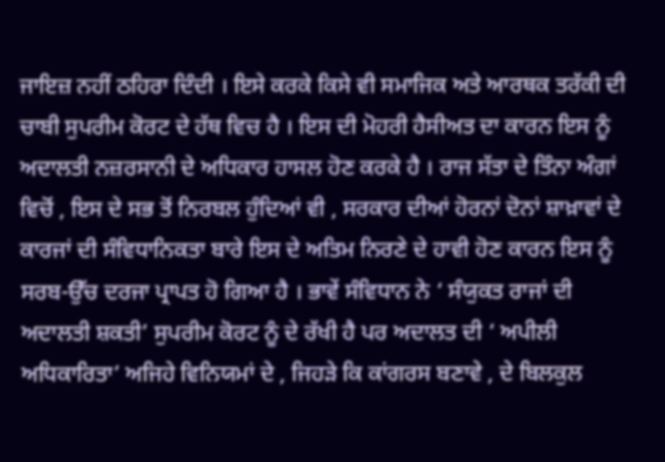ਜਾਇਜ਼ ਨਹੀਂ ਠਹਿਰਾ ਦਿੰਦੀ । ਇਸੇ ਕਰਕੇ ਕਿਸੇ ਵੀ ਸਮਾਜਿਕ ਅਤੇ ਆਰਥਕ ਤਰੱਕੀ ਦੀ ਚਾਬੀ ਸੁਪਰੀਮ ਕੋਰਟ ਦੇ ਹੱਥ ਵਿਚ ਹੈ । ਇਸ ਦੀ ਮੋਹਰੀ ਹੈਸੀਅਤ ਦਾ ਕਾਰਨ ਇਸ ਨੂੰ ਅਦਾਲਤੀ ਨਜ਼ਰਸਾਨੀ ਦੇ ਅਧਿਕਾਰ ਹਾਸਲ ਹੋਣ ਕਰਕੇ ਹੈ । ਰਾਜ ਸੱਤਾ ਦੇ ਤਿੰਨਾ ਅੰਗਾਂ ਵਿਚੋਂ , ਇਸ ਦੇ ਸਭ ਤੋਂ ਨਿਰਬਲ ਹੁੰਦਿਆਂ ਵੀ , ਸਰਕਾਰ ਦੀਆਂ ਹੋਰਨਾਂ ਦੋਨਾਂ ਸ਼ਾਖ਼ਾਵਾਂ ਦੇ ਕਾਰਜਾਂ ਦੀ ਸੰਵਿਧਾਨਿਕਤਾ ਬਾਰੇ ਇਸ ਦੇ ਅਤਿਮ ਨਿਰਣੇ ਦੇ ਹਾਵੀ ਹੋਣ ਕਾਰਨ ਇਸ ਨੂੰ ਸਰਬ-ਉੱਚ ਦਰਜਾ ਪ੍ਰਾਪਤ ਹੋ ਗਿਆ ਹੈ । ਭਾਵੇਂ ਸੰਵਿਧਾਨ ਨੇ ‘ ਸੰਯੁਕਤ ਰਾਜਾਂ ਦੀ ਅਦਾਲਤੀ ਸ਼ਕਤੀ’ ਸੁਪਰੀਮ ਕੋਰਟ ਨੂੰ ਦੇ ਰੱਖੀ ਹੈ ਪਰ ਅਦਾਲਤ ਦੀ ‘ ਅਪੀਲੀ ਅਧਿਕਾਰਿਤਾ’ ਅਜਿਹੇ ਵਿਨਿਯਮਾਂ ਦੇ , ਜਿਹੜੇ ਕਿ ਕਾਂਗਰਸ ਬਣਾਵੇ , ਦੇ ਬਿਲਕੁਲ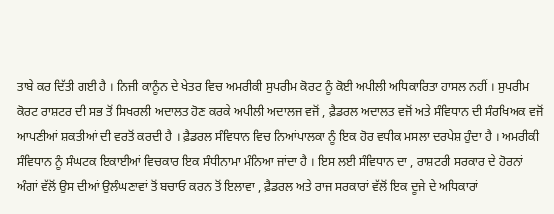ਤਾਬੇ ਕਰ ਦਿੱਤੀ ਗਈ ਹੈ । ਨਿਜੀ ਕਾਨੂੰਨ ਦੇ ਖੇਤਰ ਵਿਚ ਅਮਰੀਕੀ ਸੁਪਰੀਮ ਕੋਰਟ ਨੂੰ ਕੋਈ ਅਪੀਲੀ ਅਧਿਕਾਰਿਤਾ ਹਾਸਲ ਨਹੀਂ । ਸੁਪਰੀਮ ਕੋਰਟ ਰਾਸ਼ਟਰ ਦੀ ਸਭ ਤੋਂ ਸਿਖਰਲੀ ਅਦਾਲਤ ਹੋਣ ਕਰਕੇ ਅਪੀਲੀ ਅਦਾਲਜ ਵਜੋਂ , ਫ਼ੈਡਰਲ ਅਦਾਲਤ ਵਜੋਂ ਅਤੇ ਸੰਵਿਧਾਨ ਦੀ ਸੰਰਖਿਅਕ ਵਜੋਂ ਆਪਣੀਆਂ ਸ਼ਕਤੀਆਂ ਦੀ ਵਰਤੋਂ ਕਰਦੀ ਹੈ । ਫ਼ੈਡਰਲ ਸੰਵਿਧਾਨ ਵਿਚ ਨਿਆਂਪਾਲਕਾ ਨੂੰ ਇਕ ਹੋਰ ਵਧੀਕ ਮਸਲਾ ਦਰਪੇਸ਼ ਹੁੰਦਾ ਹੈ । ਅਮਰੀਕੀ ਸੰਵਿਧਾਨ ਨੂੰ ਸੰਘਟਕ ਇਕਾਈਆਂ ਵਿਚਕਾਰ ਇਕ ਸੰਧੀਨਾਮਾ ਮੰਨਿਆ ਜਾਂਦਾ ਹੈ । ਇਸ ਲਈ ਸੰਵਿਧਾਨ ਦਾ , ਰਾਸ਼ਟਰੀ ਸਰਕਾਰ ਦੇ ਹੋਰਨਾਂ ਅੰਗਾਂ ਵੱਲੋਂ ਉਸ ਦੀਆਂ ਉਲੰਘਣਾਵਾਂ ਤੋਂ ਬਚਾਓ ਕਰਨ ਤੋਂ ਇਲਾਵਾ , ਫ਼ੈਡਰਲ ਅਤੇ ਰਾਜ ਸਰਕਾਰਾਂ ਵੱਲੋਂ ਇਕ ਦੂਜੇ ਦੇ ਅਧਿਕਾਰਾਂ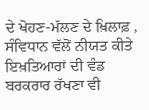ਦੇ ਖੋਹਣ-ਮੱਲਣ ਦੇ ਖ਼ਿਲਾਫ਼ , ਸੰਵਿਧਾਨ ਵੱਲੋਂ ਨੀਯਤ ਕੀਤੇ ਇਖ਼ਤਿਆਰਾਂ ਦੀ ਵੰਡ ਬਰਕਰਾਰ ਰੱਖਣਾ ਵੀ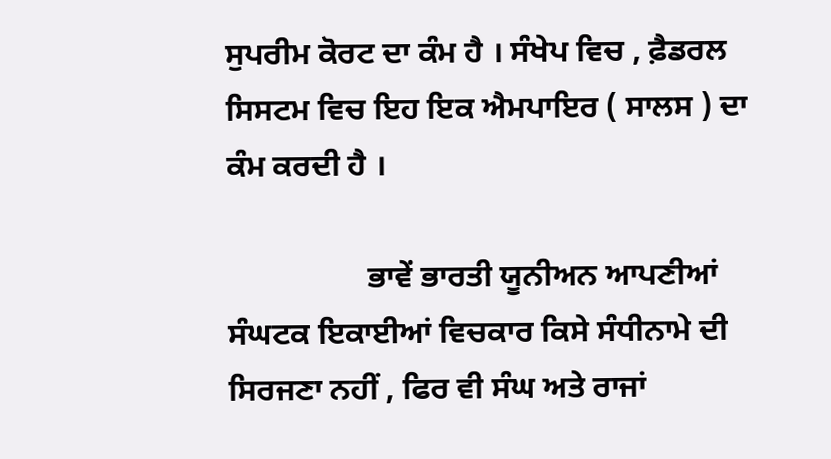ਸੁਪਰੀਮ ਕੋਰਟ ਦਾ ਕੰਮ ਹੈ । ਸੰਖੇਪ ਵਿਚ , ਫ਼ੈਡਰਲ ਸਿਸਟਮ ਵਿਚ ਇਹ ਇਕ ਐਮਪਾਇਰ ( ਸਾਲਸ ) ਦਾ ਕੰਮ ਕਰਦੀ ਹੈ ।

                  ਭਾਵੇਂ ਭਾਰਤੀ ਯੂਨੀਅਨ ਆਪਣੀਆਂ ਸੰਘਟਕ ਇਕਾਈਆਂ ਵਿਚਕਾਰ ਕਿਸੇ ਸੰਧੀਨਾਮੇ ਦੀ ਸਿਰਜਣਾ ਨਹੀਂ , ਫਿਰ ਵੀ ਸੰਘ ਅਤੇ ਰਾਜਾਂ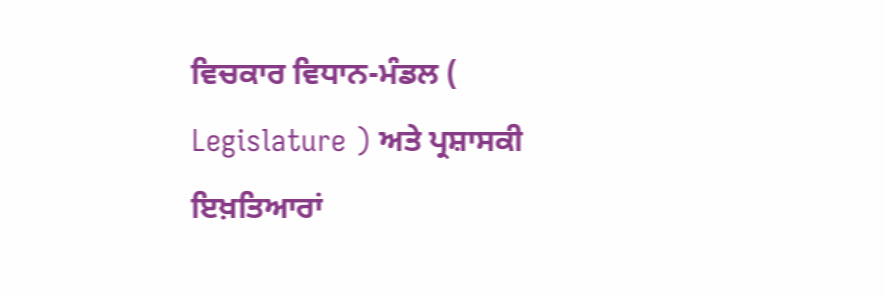ਵਿਚਕਾਰ ਵਿਧਾਨ-ਮੰਡਲ ( Legislature ) ਅਤੇ ਪ੍ਰਸ਼ਾਸਕੀ ਇਖ਼ਤਿਆਰਾਂ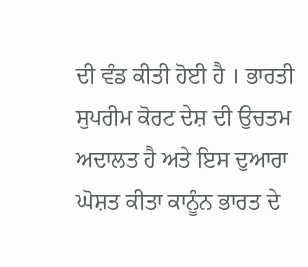ਦੀ ਵੰਡ ਕੀਤੀ ਹੋਈ ਹੈ । ਭਾਰਤੀ ਸੁਪਰੀਮ ਕੋਰਟ ਦੇਸ਼ ਦੀ ਉਚਤਮ ਅਦਾਲਤ ਹੈ ਅਤੇ ਇਸ ਦੁਆਰਾ ਘੋਸ਼ਤ ਕੀਤਾ ਕਾਨੂੰਨ ਭਾਰਤ ਦੇ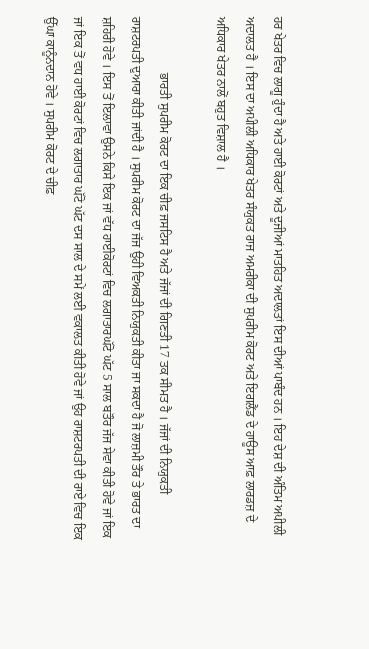ਹਰ ਖੇਤਰ ਵਿਚ ਲਾਗੂ ਹੁੰਦਾ ਹੈ ਅਤੇ ਹਾਈ ਕੋਰਟਾਂ ਅਤੇ ਦੂਜੀਆਂ ਮਾਤਹਿਤ ਅਦਾਲਤਾਂ ਇਸ ਦੀਆਂ ਪਾਬੰਦ ਹਨ । ਇਹ ਦੇਸ਼ ਦੀ ਅੰਤਿਮ ਅਪੀਲੀ ਅਦਾਲਤ ਹੈ । ਇਸ ਦਾ ਅਪੀਲੀ ਅਧਿਕਾਰ ਖੇਤਰ ਸੰਯੁਕਤ ਰਾਜ ਅਮਰੀਕਾ ਦੀ ਸੁਪਰੀਮ ਕੋਰਟ ਅਤੇ ਇਗਲੈਂਡ ਦੇ ਹਾਊਸ ਆਫ਼ ਲਾਰਡਜ਼ ਦੇ ਅਧਿਕਾਰ ਖੇਤਰ ਨਾਲੋਂ ਬਹੁਤ ਵਿਸ਼ਾਲ ਹੈ ।

                  ਭਾਰਤੀ ਸੁਪਰੀਮ ਕੋਰਟ ਦਾ ਇਕ ਚੀਫ਼ ਜਸਟਿਸ ਹੈ ਅਤੇ ਜੱਜਾਂ ਦੀ ਗਿਣਤੀ 17 ਤਕ ਸੀਮਤ ਹੈ । ਜੱਜਾਂ ਦੀ ਨਿਯੁਕਤੀ ਰਾਸ਼ਟਰਪਤੀ ਦੁਆਰਾ ਕੀਤੀ ਜਾਂਦੀ ਹੈ । ਸੁਪਰੀਮ ਕੋਰਟ ਦਾ ਜੱਜ ਉਹੀ ਵਿਅਕਤੀ ਨਿਯੁਕਤੀ ਕੀਤਾ ਜਾ ਸਕਦਾ ਹੈ ਜੋ ਲਾਜ਼ਮੀ ਤੌਰ ਤੇ ਭਾਰਤ ਦਾ ਸ਼ਹਿਰੀ ਹੋਵੇ । ਇਸ ਤੋਂ ਇਲਾਵਾ ਉਸਨੇ ਕਿਸੇ ਇਕ ਜਾਂ ਵੱਧ ਹਾਈਕੋਰਟਾਂ ਵਿਚ ਲਗਾਤਾਰਘੱਟੋ ਘੱਟ 5 ਸਾਲ ਬਤੌਰ ਜੱਜ ਸੇਵਾ ਕੀਤੀ ਹੋਵੇ ਜਾਂ ਇਕ ਜਾਂ ਇਕ ਤੋਂ ਵਧ ਹਾਈ ਕੋਰਟਾਂ ਵਿਚ ਲਗਾਤਾਰ ਘੱਟੋ ਘੱਟ ਦਸ ਸਾਲ ਦੇ ਸਮੇਂ ਲਈ ਵਕਾਲਤ ਕੀਤੀ ਹੋਵੇ ਜਾਂ ਉਹ ਰਾਸ਼ਟਰਪਤੀ ਦੀ ਰਾਏ ਵਿਚ ਇਕ ਉੱਘਾ ਕਾਨੂੰਨਦਾਨ ਹੋਵੇ । ਸੁਪਰੀਮ ਕੋਰਟ ਦੇ ਚੀਫ਼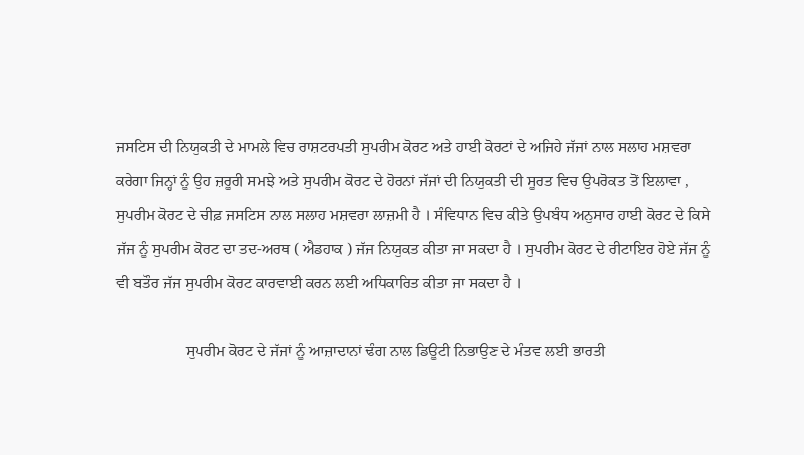ਜਸਟਿਸ ਦੀ ਨਿਯੁਕਤੀ ਦੇ ਮਾਮਲੇ ਵਿਚ ਰਾਸ਼ਟਰਪਤੀ ਸੁਪਰੀਮ ਕੋਰਟ ਅਤੇ ਹਾਈ ਕੋਰਟਾਂ ਦੇ ਅਜਿਹੇ ਜੱਜਾਂ ਨਾਲ ਸਲਾਹ ਮਸ਼ਵਰਾ ਕਰੇਗਾ ਜਿਨ੍ਹਾਂ ਨੂੰ ਉਹ ਜ਼ਰੂਰੀ ਸਮਝੇ ਅਤੇ ਸੁਪਰੀਮ ਕੋਰਟ ਦੇ ਹੋਰਨਾਂ ਜੱਜਾਂ ਦੀ ਨਿਯੁਕਤੀ ਦੀ ਸੂਰਤ ਵਿਚ ਉਪਰੋਕਤ ਤੋਂ ਇਲਾਵਾ , ਸੁਪਰੀਮ ਕੋਰਟ ਦੇ ਚੀਫ਼ ਜਸਟਿਸ ਨਾਲ ਸਲਾਹ ਮਸ਼ਵਰਾ ਲਾਜ਼ਮੀ ਹੈ । ਸੰਵਿਧਾਨ ਵਿਚ ਕੀਤੇ ਉਪਬੰਧ ਅਨੁਸਾਰ ਹਾਈ ਕੋਰਟ ਦੇ ਕਿਸੇ ਜੱਜ ਨੂੰ ਸੁਪਰੀਮ ਕੋਰਟ ਦਾ ਤਦ-ਅਰਥ ( ਐਡਹਾਕ ) ਜੱਜ ਨਿਯੁਕਤ ਕੀਤਾ ਜਾ ਸਕਦਾ ਹੈ । ਸੁਪਰੀਮ ਕੋਰਟ ਦੇ ਰੀਟਾਇਰ ਹੋਏ ਜੱਜ ਨੂੰ ਵੀ ਬਤੌਰ ਜੱਜ ਸੁਪਰੀਮ ਕੋਰਟ ਕਾਰਵਾਈ ਕਰਨ ਲਈ ਅਧਿਕਾਰਿਤ ਕੀਤਾ ਜਾ ਸਕਦਾ ਹੈ ।

                  ਸੁਪਰੀਮ ਕੋਰਟ ਦੇ ਜੱਜਾਂ ਨੂੰ ਆਜ਼ਾਦਾਨਾਂ ਢੰਗ ਨਾਲ ਡਿਊਟੀ ਨਿਭਾਉਣ ਦੇ ਮੰਤਵ ਲਈ ਭਾਰਤੀ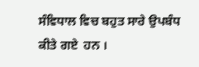ਸੰਵਿਧਾਲ ਵਿਚ ਬਹੁਤ ਸਾਰੇ ਉਪਬੰਧ ਕੀਤੇ ਗਏ  ਹਨ ।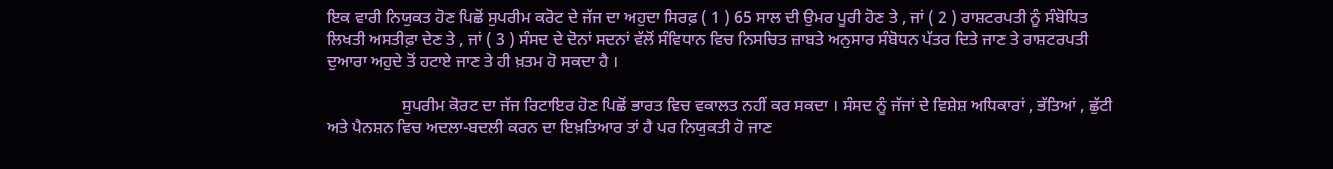ਇਕ ਵਾਰੀ ਨਿਯੁਕਤ ਹੋਣ ਪਿਛੋਂ ਸੁਪਰੀਮ ਕਰੋਟ ਦੇ ਜੱਜ ਦਾ ਅਹੁਦਾ ਸਿਰਫ਼ ( 1 ) 65 ਸਾਲ ਦੀ ਉਮਰ ਪੂਰੀ ਹੋਣ ਤੇ , ਜਾਂ ( 2 ) ਰਾਸ਼ਟਰਪਤੀ ਨੂੰ ਸੰਬੋਧਿਤ ਲਿਖਤੀ ਅਸਤੀਫ਼ਾ ਦੇਣ ਤੇ , ਜਾਂ ( 3 ) ਸੰਸਦ ਦੇ ਦੋਨਾਂ ਸਦਨਾਂ ਵੱਲੋਂ ਸੰਵਿਧਾਨ ਵਿਚ ਨਿਸਚਿਤ ਜ਼ਾਬਤੇ ਅਨੁਸਾਰ ਸੰਬੋਧਨ ਪੱਤਰ ਦਿਤੇ ਜਾਣ ਤੇ ਰਾਸ਼ਟਰਪਤੀ ਦੁਆਰਾ ਅਹੁਦੇ ਤੋਂ ਹਟਾਏ ਜਾਣ ਤੇ ਹੀ ਖ਼ਤਮ ਹੋ ਸਕਦਾ ਹੈ ।

                  ਸੁਪਰੀਮ ਕੋਰਟ ਦਾ ਜੱਜ ਰਿਟਾਇਰ ਹੋਣ ਪਿਛੋਂ ਭਾਰਤ ਵਿਚ ਵਕਾਲਤ ਨਹੀਂ ਕਰ ਸਕਦਾ । ਸੰਸਦ ਨੂੰ ਜੱਜਾਂ ਦੇ ਵਿਸ਼ੇਸ਼ ਅਧਿਕਾਰਾਂ , ਭੱਤਿਆਂ , ਛੁੱਟੀ ਅਤੇ ਪੈਨਸ਼ਨ ਵਿਚ ਅਦਲਾ-ਬਦਲੀ ਕਰਨ ਦਾ ਇਖ਼ਤਿਆਰ ਤਾਂ ਹੈ ਪਰ ਨਿਯੁਕਤੀ ਹੋ ਜਾਣ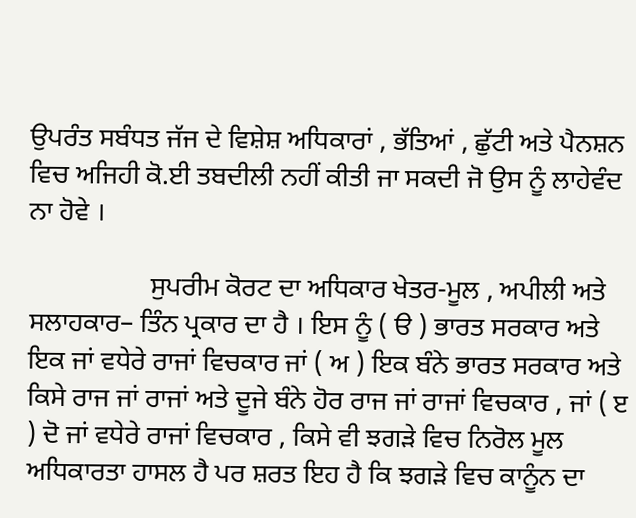ਉਪਰੰਤ ਸਬੰਧਤ ਜੱਜ ਦੇ ਵਿਸ਼ੇਸ਼ ਅਧਿਕਾਰਾਂ , ਭੱਤਿਆਂ , ਛੁੱਟੀ ਅਤੇ ਪੈਨਸ਼ਨ ਵਿਚ ਅਜਿਹੀ ਕੋ.ਈ ਤਬਦੀਲੀ ਨਹੀਂ ਕੀਤੀ ਜਾ ਸਕਦੀ ਜੋ ਉਸ ਨੂੰ ਲਾਹੇਵੰਦ ਨਾ ਹੋਵੇ ।

                  ਸੁਪਰੀਮ ਕੋਰਟ ਦਾ ਅਧਿਕਾਰ ਖੇਤਰ-ਮੂਲ , ਅਪੀਲੀ ਅਤੇ ਸਲਾਹਕਾਰ– ਤਿੰਨ ਪ੍ਰਕਾਰ ਦਾ ਹੈ । ਇਸ ਨੂੰ ( ੳ ) ਭਾਰਤ ਸਰਕਾਰ ਅਤੇ ਇਕ ਜਾਂ ਵਧੇਰੇ ਰਾਜਾਂ ਵਿਚਕਾਰ ਜਾਂ ( ਅ ) ਇਕ ਬੰਨੇ ਭਾਰਤ ਸਰਕਾਰ ਅਤੇ ਕਿਸੇ ਰਾਜ ਜਾਂ ਰਾਜਾਂ ਅਤੇ ਦੂਜੇ ਬੰਨੇ ਹੋਰ ਰਾਜ ਜਾਂ ਰਾਜਾਂ ਵਿਚਕਾਰ , ਜਾਂ ( ੲ ) ਦੋ ਜਾਂ ਵਧੇਰੇ ਰਾਜਾਂ ਵਿਚਕਾਰ , ਕਿਸੇ ਵੀ ਝਗੜੇ ਵਿਚ ਨਿਰੋਲ ਮੂਲ ਅਧਿਕਾਰਤਾ ਹਾਸਲ ਹੈ ਪਰ ਸ਼ਰਤ ਇਹ ਹੈ ਕਿ ਝਗੜੇ ਵਿਚ ਕਾਨੂੰਨ ਦਾ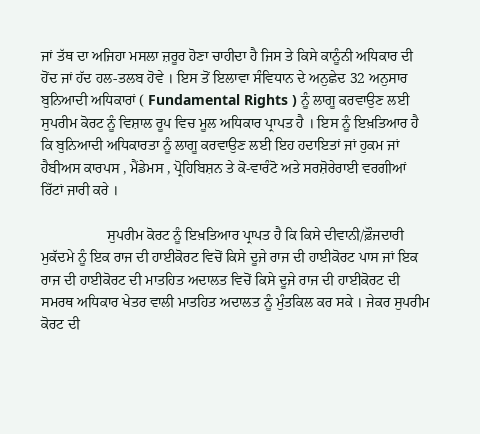ਜਾਂ ਤੱਥ ਦਾ ਅਜਿਹਾ ਮਸਲਾ ਜ਼ਰੂਰ ਹੋਣਾ ਚਾਹੀਦਾ ਹੈ ਜਿਸ ਤੇ ਕਿਸੇ ਕਾਨੂੰਨੀ ਅਧਿਕਾਰ ਦੀ ਹੋਂਦ ਜਾਂ ਹੱਦ ਹਲ-ਤਲਬ ਹੋਵੇ । ਇਸ ਤੋਂ ਇਲਾਵਾ ਸੰਵਿਧਾਨ ਦੇ ਅਨੁਛੇਦ 32 ਅਨੁਸਾਰ ਬੁਨਿਆਦੀ ਅਧਿਕਾਰਾਂ ( Fundamental Rights ) ਨੂੰ ਲਾਗੂ ਕਰਵਾਉਣ ਲਈ ਸੁਪਰੀਮ ਕੋਰਟ ਨੂੰ ਵਿਸ਼ਾਲ ਰੂਪ ਵਿਚ ਮੂਲ ਅਧਿਕਾਰ ਪ੍ਰਾਪਤ ਹੈ । ਇਸ ਨੂੰ ਇਖ਼ਤਿਆਰ ਹੈ ਕਿ ਬੁਨਿਆਦੀ ਅਧਿਕਾਰਤਾ ਨੂੰ ਲਾਗੂ ਕਰਵਾਉਣ ਲਈ ਇਹ ਹਦਾਇਤਾਂ ਜਾਂ ਹੁਕਮ ਜਾਂ ਹੈਬੀਅਸ ਕਾਰਪਸ , ਮੈਂਡੇਮਸ , ਪ੍ਰੋਹਿਬਿਸ਼ਨ ਤੇ ਕੋ-ਵਾਰੰਟੋ ਅਤੇ ਸਰਸ਼ੋਰੇਰਾਈ ਵਰਗੀਆਂ ਰਿੱਟਾਂ ਜਾਰੀ ਕਰੇ ।

                  ਸੁਪਰੀਮ ਕੋਰਟ ਨੂੰ ਇਖ਼ਤਿਆਰ ਪ੍ਰਾਪਤ ਹੈ ਕਿ ਕਿਸੇ ਦੀਵਾਨੀ/ਫ਼ੌਜਦਾਰੀ ਮੁਕੱਦਮੇ ਨੂੰ ਇਕ ਰਾਜ ਦੀ ਹਾਈਕੋਰਟ ਵਿਚੋਂ ਕਿਸੇ ਦੂਜੇ ਰਾਜ ਦੀ ਹਾਈਕੋਰਟ ਪਾਸ ਜਾਂ ਇਕ ਰਾਜ ਦੀ ਹਾਈਕੋਰਟ ਦੀ ਮਾਤਹਿਤ ਅਦਾਲਤ ਵਿਚੋਂ ਕਿਸੇ ਦੂਜੇ ਰਾਜ ਦੀ ਹਾਈਕੋਰਟ ਦੀ ਸਮਰਥ ਅਧਿਕਾਰ ਖੇਤਰ ਵਾਲੀ ਮਾਤਹਿਤ ਅਦਾਲਤ ਨੂੰ ਮੁੰਤਕਿਲ ਕਰ ਸਕੇ । ਜੇਕਰ ਸੁਪਰੀਮ ਕੋਰਟ ਦੀ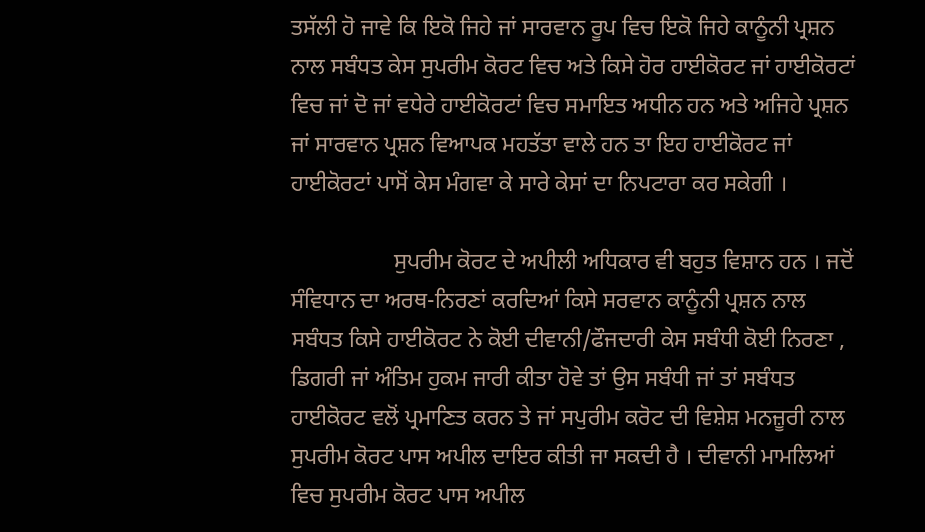ਤਸੱਲੀ ਹੋ ਜਾਵੇ ਕਿ ਇਕੋ ਜਿਹੇ ਜਾਂ ਸਾਰਵਾਨ ਰੂਪ ਵਿਚ ਇਕੋ ਜਿਹੇ ਕਾਨੂੰਨੀ ਪ੍ਰਸ਼ਨ ਨਾਲ ਸਬੰਧਤ ਕੇਸ ਸੁਪਰੀਮ ਕੋਰਟ ਵਿਚ ਅਤੇ ਕਿਸੇ ਹੋਰ ਹਾਈਕੋਰਟ ਜਾਂ ਹਾਈਕੋਰਟਾਂ ਵਿਚ ਜਾਂ ਦੋ ਜਾਂ ਵਧੇਰੇ ਹਾਈਕੋਰਟਾਂ ਵਿਚ ਸਮਾਇਤ ਅਧੀਨ ਹਨ ਅਤੇ ਅਜਿਹੇ ਪ੍ਰਸ਼ਨ ਜਾਂ ਸਾਰਵਾਨ ਪ੍ਰਸ਼ਨ ਵਿਆਪਕ ਮਹਤੱਤਾ ਵਾਲੇ ਹਨ ਤਾ ਇਹ ਹਾਈਕੋਰਟ ਜਾਂ ਹਾਈਕੋਰਟਾਂ ਪਾਸੋਂ ਕੇਸ ਮੰਗਵਾ ਕੇ ਸਾਰੇ ਕੇਸਾਂ ਦਾ ਨਿਪਟਾਰਾ ਕਰ ਸਕੇਗੀ ।

                  ਸੁਪਰੀਮ ਕੋਰਟ ਦੇ ਅਪੀਲੀ ਅਧਿਕਾਰ ਵੀ ਬਹੁਤ ਵਿਸ਼ਾਨ ਹਨ । ਜਦੋਂ ਸੰਵਿਧਾਨ ਦਾ ਅਰਥ-ਨਿਰਣਾਂ ਕਰਦਿਆਂ ਕਿਸੇ ਸਰਵਾਨ ਕਾਨੂੰਨੀ ਪ੍ਰਸ਼ਨ ਨਾਲ ਸਬੰਧਤ ਕਿਸੇ ਹਾਈਕੋਰਟ ਨੇ ਕੋਈ ਦੀਵਾਨੀ/ਫੌਜਦਾਰੀ ਕੇਸ ਸਬੰਧੀ ਕੋਈ ਨਿਰਣਾ , ਡਿਗਰੀ ਜਾਂ ਅੰਤਿਮ ਹੁਕਮ ਜਾਰੀ ਕੀਤਾ ਹੋਵੇ ਤਾਂ ਉਸ ਸਬੰਧੀ ਜਾਂ ਤਾਂ ਸਬੰਧਤ ਹਾਈਕੋਰਟ ਵਲੋਂ ਪ੍ਰਮਾਣਿਤ ਕਰਨ ਤੇ ਜਾਂ ਸਪੁਰੀਮ ਕਰੋਟ ਦੀ ਵਿਸ਼ੇਸ਼ ਮਨਜ਼ੂਰੀ ਨਾਲ ਸੁਪਰੀਮ ਕੋਰਟ ਪਾਸ ਅਪੀਲ ਦਾਇਰ ਕੀਤੀ ਜਾ ਸਕਦੀ ਹੈ । ਦੀਵਾਨੀ ਮਾਮਲਿਆਂ ਵਿਚ ਸੁਪਰੀਮ ਕੋਰਟ ਪਾਸ ਅਪੀਲ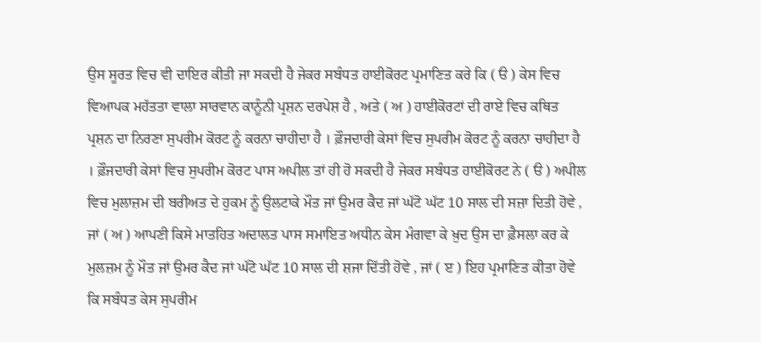ਉਸ ਸੂਰਤ ਵਿਚ ਵੀ ਦਾਇਰ ਕੀਤੀ ਜਾ ਸਕਦੀ ਹੈ ਜੇਕਰ ਸਬੰਧਤ ਹਾਈਕੋਰਟ ਪ੍ਰਮਾਣਿਤ ਕਰੇ ਕਿ ( ੳ ) ਕੇਸ ਵਿਚ ਵਿਆਪਕ ਮਹੱਤਤਾ ਵਾਲਾ ਸਾਰਵਾਨ ਕਾਨੂੰਨੀ ਪ੍ਰਸ਼ਨ ਦਰਪੇਸ਼ ਹੈ , ਅਤੇ ( ਅ ) ਹਾਈਕੋਰਟਾਂ ਦੀ ਰਾਏ ਵਿਚ ਕਥਿਤ ਪ੍ਰਸ਼ਨ ਦਾ ਨਿਰਣਾ ਸੁਪਰੀਮ ਕੋਰਟ ਨੂੰ ਕਰਨਾ ਚਾਹੀਦਾ ਹੈ । ਫ਼ੌਜਦਾਰੀ ਕੇਸਾਂ ਵਿਚ ਸੁਪਰੀਮ ਕੋਰਟ ਨੂੰ ਕਰਨਾ ਚਾਹੀਦਾ ਹੈ । ਫ਼ੌਜਦਾਰੀ ਕੇਸਾਂ ਵਿਚ ਸੁਪਰੀਮ ਕੋਰਟ ਪਾਸ ਅਪੀਲ ਤਾਂ ਹੀ ਹੋ ਸਕਦੀ ਹੈ ਜੇਕਰ ਸਬੰਧਤ ਹਾਈਕੋਰਟ ਨੇ ( ੳ ) ਅਪੀਲ ਵਿਚ ਮੁਲਾਜ਼ਮ ਦੀ ਬਰੀਅਤ ਦੇ ਹੁਕਮ ਨੂੰ ਉਲਟਾਕੇ ਮੌਤ ਜਾਂ ਉਮਰ ਕੈਦ ਜਾਂ ਘੱਟੋ ਘੱਟ 10 ਸਾਲ ਦੀ ਸਜ਼ਾ ਦਿਤੀ ਹੋਵੇ , ਜਾਂ ( ਅ ) ਆਪਣੀ ਕਿਸੇ ਮਾਤਹਿਤ ਅਦਾਲਤ ਪਾਸ ਸਮਾਇਤ ਅਧੀਨ ਕੇਸ ਮੰਗਵਾ ਕੇ ਖ਼ੁਦ ਉਸ ਦਾ ਫ਼ੈਸਲਾ ਕਰ ਕੇ ਮੁਲਜ਼ਮ ਨੂੰ ਮੌਤ ਜਾਂ ਉਮਰ ਕੈਦ ਜਾਂ ਘੱਟੋ ਘੱਟ 10 ਸਾਲ ਦੀ ਸ਼ਜਾ ਦਿੱਤੀ ਹੋਵੇ , ਜਾਂ ( ੲ ) ਇਹ ਪ੍ਰਮਾਣਿਤ ਕੀਤਾ ਹੋਵੇ ਕਿ ਸਬੰਧਤ ਕੇਸ ਸੁਪਰੀਮ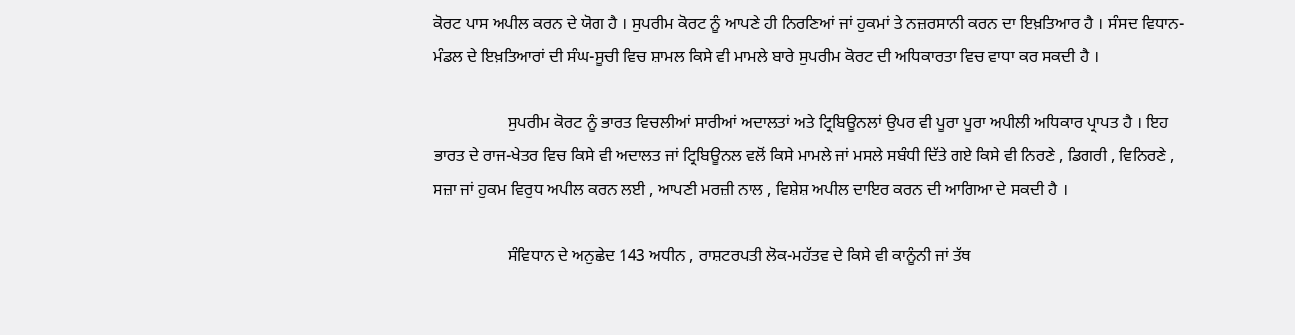ਕੋਰਟ ਪਾਸ ਅਪੀਲ ਕਰਨ ਦੇ ਯੋਗ ਹੈ । ਸੁਪਰੀਮ ਕੋਰਟ ਨੂੰ ਆਪਣੇ ਹੀ ਨਿਰਣਿਆਂ ਜਾਂ ਹੁਕਮਾਂ ਤੇ ਨਜ਼ਰਸਾਨੀ ਕਰਨ ਦਾ ਇਖ਼ਤਿਆਰ ਹੈ । ਸੰਸਦ ਵਿਧਾਨ-ਮੰਡਲ ਦੇ ਇਖ਼ਤਿਆਰਾਂ ਦੀ ਸੰਘ-ਸੂਚੀ ਵਿਚ ਸ਼ਾਮਲ ਕਿਸੇ ਵੀ ਮਾਮਲੇ ਬਾਰੇ ਸੁਪਰੀਮ ਕੋਰਟ ਦੀ ਅਧਿਕਾਰਤਾ ਵਿਚ ਵਾਧਾ ਕਰ ਸਕਦੀ ਹੈ ।

                  ਸੁਪਰੀਮ ਕੋਰਟ ਨੂੰ ਭਾਰਤ ਵਿਚਲੀਆਂ ਸਾਰੀਆਂ ਅਦਾਲਤਾਂ ਅਤੇ ਟ੍ਰਿਬਿਊਨਲਾਂ ਉਪਰ ਵੀ ਪੂਰਾ ਪੂਰਾ ਅਪੀਲੀ ਅਧਿਕਾਰ ਪ੍ਰਾਪਤ ਹੈ । ਇਹ ਭਾਰਤ ਦੇ ਰਾਜ-ਖੇਤਰ ਵਿਚ ਕਿਸੇ ਵੀ ਅਦਾਲਤ ਜਾਂ ਟ੍ਰਿਬਿਊਨਲ ਵਲੋਂ ਕਿਸੇ ਮਾਮਲੇ ਜਾਂ ਮਸਲੇ ਸਬੰਧੀ ਦਿੱਤੇ ਗਏ ਕਿਸੇ ਵੀ ਨਿਰਣੇ , ਡਿਗਰੀ , ਵਿਨਿਰਣੇ , ਸਜ਼ਾ ਜਾਂ ਹੁਕਮ ਵਿਰੁਧ ਅਪੀਲ ਕਰਨ ਲਈ , ਆਪਣੀ ਮਰਜ਼ੀ ਨਾਲ , ਵਿਸ਼ੇਸ਼ ਅਪੀਲ ਦਾਇਰ ਕਰਨ ਦੀ ਆਗਿਆ ਦੇ ਸਕਦੀ ਹੈ ।

                  ਸੰਵਿਧਾਨ ਦੇ ਅਨੁਛੇਦ 143 ਅਧੀਨ , ਰਾਸ਼ਟਰਪਤੀ ਲੋਕ-ਮਹੱਤਵ ਦੇ ਕਿਸੇ ਵੀ ਕਾਨੂੰਨੀ ਜਾਂ ਤੱਥ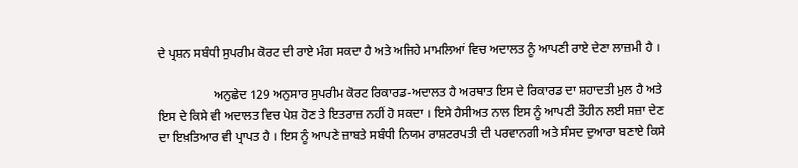ਦੇ ਪ੍ਰਸ਼ਨ ਸਬੰਧੀ ਸੁਪਰੀਮ ਕੋਰਟ ਦੀ ਰਾਏ ਮੰਗ ਸਕਦਾ ਹੈ ਅਤੇ ਅਜਿਹੇ ਮਾਮਲਿਆਂ ਵਿਚ ਅਦਾਲਤ ਨੂੰ ਆਪਣੀ ਰਾਏ ਦੇਣਾ ਲਾਜ਼ਮੀ ਹੈ ।

                  ਅਨੁਛੇਦ 129 ਅਨੁਸਾਰ ਸੁਪਰੀਮ ਕੋਰਟ ਰਿਕਾਰਡ-ਅਦਾਲਤ ਹੈ ਅਰਥਾਤ ਇਸ ਦੇ ਰਿਕਾਰਡ ਦਾ ਸ਼ਹਾਦਤੀ ਮੁਲ ਹੈ ਅਤੇ ਇਸ ਦੇ ਕਿਸੇ ਵੀ ਅਦਾਲਤ ਵਿਚ ਪੇਸ਼ ਹੋਣ ਤੇ ਇਤਰਾਜ਼ ਨਹੀਂ ਹੋ ਸਕਦਾ । ਇਸੇ ਹੈਸੀਅਤ ਨਾਲ ਇਸ ਨੂੰ ਆਪਣੀ ਤੌਹੀਨ ਲਈ ਸਜ਼ਾ ਦੇਣ ਦਾ ਇਖ਼ਤਿਆਰ ਵੀ ਪ੍ਰਾਪਤ ਹੈ । ਇਸ ਨੂੰ ਆਪਣੇ ਜ਼ਾਬਤੇ ਸਬੰਧੀ ਨਿਯਮ ਰਾਸ਼ਟਰਪਤੀ ਦੀ ਪਰਵਾਨਗੀ ਅਤੇ ਸੰਸਦ ਦੁਆਰਾ ਬਣਾਏ ਕਿਸੇ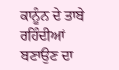ਕਾਨੂੰਨ ਦੇ ਤਾਬੇ ਰਹਿੰਦੀਆਂ ਬਣਾਉਣ ਦਾ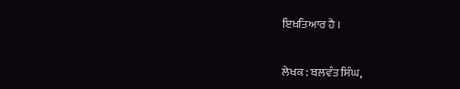ਇਖ਼ਤਿਆਰ ਹੈ ।


ਲੇਖਕ : ਬਲਵੰਤ ਸਿੰਘ,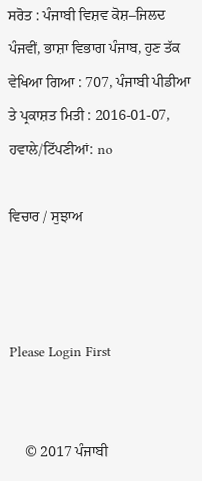ਸਰੋਤ : ਪੰਜਾਬੀ ਵਿਸ਼ਵ ਕੋਸ਼–ਜਿਲਦ ਪੰਜਵੀਂ, ਭਾਸ਼ਾ ਵਿਭਾਗ ਪੰਜਾਬ, ਹੁਣ ਤੱਕ ਵੇਖਿਆ ਗਿਆ : 707, ਪੰਜਾਬੀ ਪੀਡੀਆ ਤੇ ਪ੍ਰਕਾਸ਼ਤ ਮਿਤੀ : 2016-01-07, ਹਵਾਲੇ/ਟਿੱਪਣੀਆਂ: no

ਵਿਚਾਰ / ਸੁਝਾਅ



Please Login First


    © 2017 ਪੰਜਾਬੀ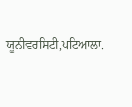ਯੂਨੀਵਰਸਿਟੀ,ਪਟਿਆਲਾ.